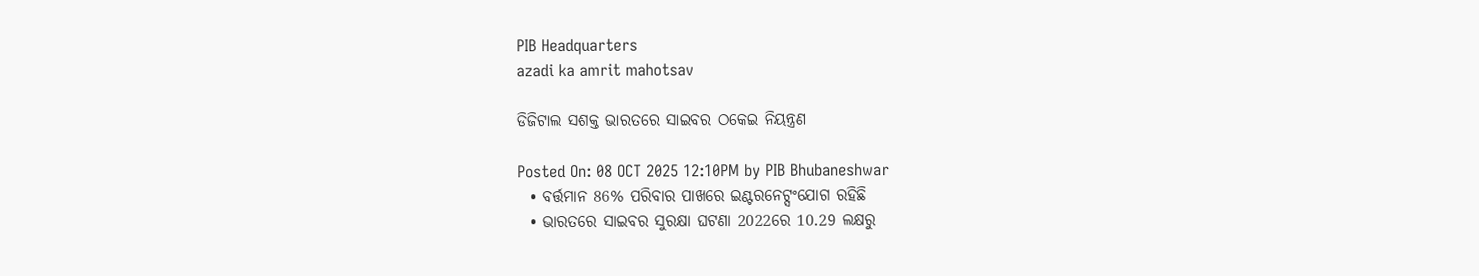PIB Headquarters
azadi ka amrit mahotsav

ଡିଜିଟାଲ ସଶକ୍ତ ଭାରତରେ ସାଇବର ଠକେଇ ନିୟନ୍ତ୍ରଣ

Posted On: 08 OCT 2025 12:10PM by PIB Bhubaneshwar
  • ବର୍ତ୍ତମାନ 86% ପରିବାର ପାଖରେ ଇଣ୍ଟରନେଟ୍ସଂଯୋଗ ରହିଛି
  • ଭାରତରେ ସାଇବର ସୁରକ୍ଷା ଘଟଣା 2022ରେ 10.29 ଲକ୍ଷରୁ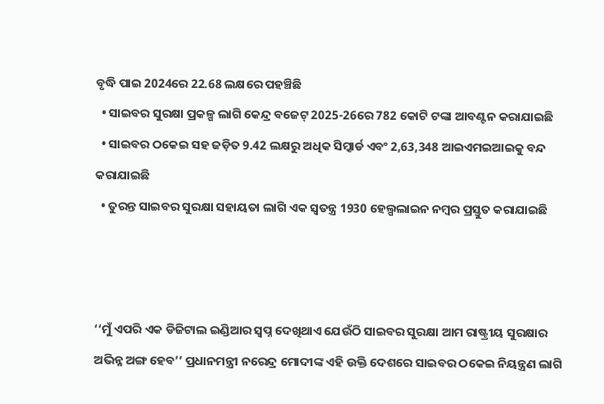ବୃଦ୍ଧି ପାଇ 2024ରେ 22.68 ଲକ୍ଷରେ ପହଞ୍ଚିଛି
  • ସାଇବର ସୁରକ୍ଷା ପ୍ରକଳ୍ପ ଲାଗି କେନ୍ଦ୍ର ବଜେଟ୍‌ 2025-26ରେ 782 କୋଟି ଟଙ୍କା ଆବଣ୍ଟନ କରାଯାଇଛି
  • ସାଇବର ଠକେଇ ସହ ଜଡ଼ିତ 9.42 ଲକ୍ଷରୁ ଅଧିକ ସିମ୍କାର୍ଡ ଏବଂ 2,63,348 ଆଇଏମଇଆଇକୁ ବନ୍ଦ କରାଯାଇଛି
  • ତୁରନ୍ତ ସାଇବର ସୁରକ୍ଷା ସହାୟତା ଲାଗି ଏକ ସ୍ୱତନ୍ତ୍ର 1930 ହେଲ୍ପଲାଇନ ନମ୍ବର ପ୍ରସ୍ତୁତ କରାଯାଇଛି



‘‘ମୁଁ ଏପରି ଏକ ଡିଜିଟାଲ ଇଣ୍ଡିଆର ସ୍ୱପ୍ନ ଦେଖିଥାଏ ଯେଉଁଠି ସାଇବର ସୁରକ୍ଷା ଆମ ରାଷ୍ଟ୍ରୀୟ ସୁରକ୍ଷାର ଅଭିନ୍ନ ଅଙ୍ଗ ହେବ’’ ପ୍ରଧାନମନ୍ତ୍ରୀ ନରେନ୍ଦ୍ର ମୋଦୀଙ୍କ ଏହି ଉକ୍ତି ଦେଶରେ ସାଇବର ଠକେଇ ନିୟନ୍ତ୍ରଣ ଲାଗି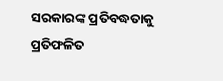ସରକାରଙ୍କ ପ୍ରତିବଦ୍ଧତାକୁ ପ୍ରତିଫଳିତ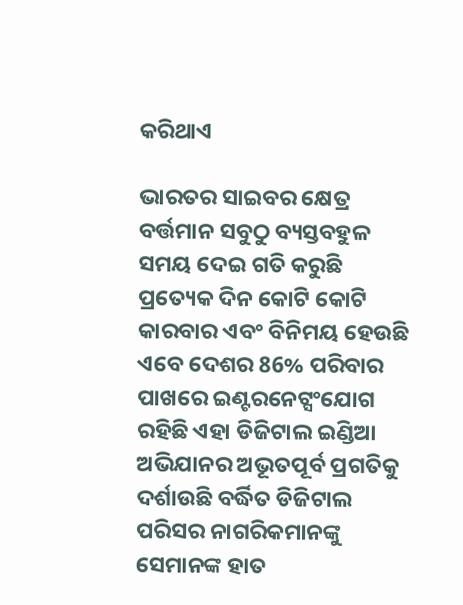କରିଥାଏ

ଭାରତର ସାଇବର କ୍ଷେତ୍ର ବର୍ତ୍ତମାନ ସବୁଠୁ ବ୍ୟସ୍ତବହୁଳ ସମୟ ଦେଇ ଗତି କରୁଛି ପ୍ରତ୍ୟେକ ଦିନ କୋଟି କୋଟି କାରବାର ଏବଂ ବିନିମୟ ହେଉଛି ଏବେ ଦେଶର 86% ପରିବାର ପାଖରେ ଇଣ୍ଟରନେଟ୍ସଂଯୋଗ ରହିଛି ଏହା ଡିଜିଟାଲ ଇଣ୍ଡିଆ ଅଭିଯାନର ଅଭୂତପୂର୍ବ ପ୍ରଗତିକୁ ଦର୍ଶାଉଛି ବର୍ଦ୍ଧିତ ଡିଜିଟାଲ ପରିସର ନାଗରିକମାନଙ୍କୁ ସେମାନଙ୍କ ହାତ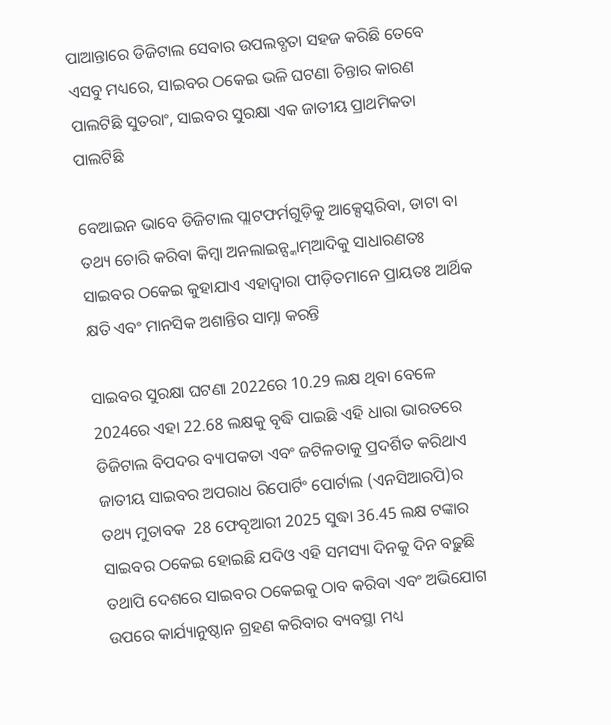ପାଆନ୍ତାରେ ଡିଜିଟାଲ ସେବାର ଉପଲବ୍ଧତା ସହଜ କରିଛି ତେବେ ଏସବୁ ମଧ୍ୟରେ, ସାଇବର ଠକେଇ ଭଳି ଘଟଣା ଚିନ୍ତାର କାରଣ ପାଲଟିଛି ସୁତରାଂ, ସାଇବର ସୁରକ୍ଷା ଏକ ଜାତୀୟ ପ୍ରାଥମିକତା ପାଲଟିଛି

ବେଆଇନ ଭାବେ ଡିଜିଟାଲ ପ୍ଲାଟଫର୍ମଗୁଡ଼ିକୁ ଆକ୍ସେସ୍କରିବା, ଡାଟା ବା ତଥ୍ୟ ଚୋରି କରିବା କିମ୍ବା ଅନଲାଇନ୍ସ୍କାମ୍ଆଦିକୁ ସାଧାରଣତଃ ସାଇବର ଠକେଇ କୁହାଯାଏ ଏହାଦ୍ୱାରା ପୀଡ଼ିତମାନେ ପ୍ରାୟତଃ ଆର୍ଥିକ କ୍ଷତି ଏବଂ ମାନସିକ ଅଶାନ୍ତିର ସାମ୍ନା କରନ୍ତି

ସାଇବର ସୁରକ୍ଷା ଘଟଣା 2022ରେ 10.29 ଲକ୍ଷ ଥିବା ବେଳେ 2024ରେ ଏହା 22.68 ଲକ୍ଷକୁ ବୃଦ୍ଧି ପାଇଛି ଏହି ଧାରା ଭାରତରେ ଡିଜିଟାଲ ବିପଦର ବ୍ୟାପକତା ଏବଂ ଜଟିଳତାକୁ ପ୍ରଦର୍ଶିତ କରିଥାଏ ଜାତୀୟ ସାଇବର ଅପରାଧ ରିପୋର୍ଟିଂ ପୋର୍ଟାଲ (ଏନସିଆରପି)ର ତଥ୍ୟ ମୁତାବକ  28 ଫେବୃଆରୀ 2025 ସୁଦ୍ଧା 36.45 ଲକ୍ଷ ଟଙ୍କାର ସାଇବର ଠକେଇ ହୋଇଛି ଯଦିଓ ଏହି ସମସ୍ୟା ଦିନକୁ ଦିନ ବଢ଼ୁଛି ତଥାପି ଦେଶରେ ସାଇବର ଠକେଇକୁ ଠାବ କରିବା ଏବଂ ଅଭିଯୋଗ ଉପରେ କାର୍ଯ୍ୟାନୁଷ୍ଠାନ ଗ୍ରହଣ କରିବାର ବ୍ୟବସ୍ଥା ମଧ୍ୟ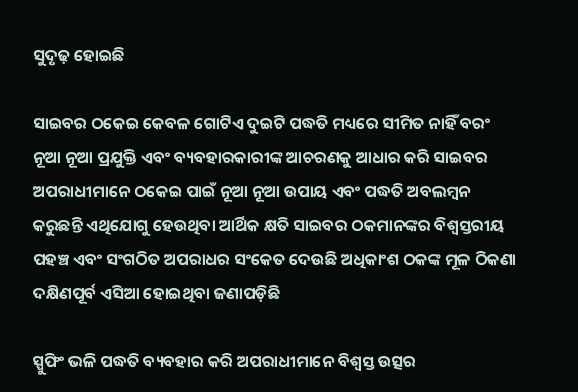ସୁଦୃଢ଼ ହୋଇଛି

ସାଇବର ଠକେଇ କେବଳ ଗୋଟିଏ ଦୁଇଟି ପଦ୍ଧତି ମଧ୍ୟରେ ସୀମିତ ନାହିଁ ବରଂ ନୂଆ ନୂଆ ପ୍ରଯୁକ୍ତି ଏବଂ ବ୍ୟବହାରକାରୀଙ୍କ ଆଚରଣକୁ ଆଧାର କରି ସାଇବର ଅପରାଧୀମାନେ ଠକେଇ ପାଇଁ ନୂଆ ନୂଆ ଉପାୟ ଏବଂ ପଦ୍ଧତି ଅବଲମ୍ବନ କରୁଛନ୍ତି ଏଥିଯୋଗୁ ହେଉଥିବା ଆର୍ଥିକ କ୍ଷତି ସାଇବର ଠକମାନଙ୍କର ବିଶ୍ୱସ୍ତରୀୟ ପହଞ୍ଚ ଏବଂ ସଂଗଠିତ ଅପରାଧର ସଂକେତ ଦେଉଛି ଅଧିକାଂଶ ଠକଙ୍କ ମୂଳ ଠିକଣା ଦକ୍ଷିଣପୂର୍ବ ଏସିଆ ହୋଇଥିବା ଜଣାପଡ଼ିଛି

ସ୍ପୁଫିଂ ଭଳି ପଦ୍ଧତି ବ୍ୟବହାର କରି ଅପରାଧୀମାନେ ବିଶ୍ୱସ୍ତ ଉତ୍ସର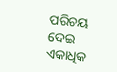ପରିଚୟ ଦେଇ ଏକାଧିକ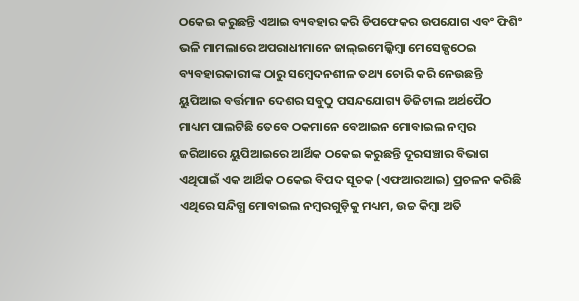ଠକେଇ କରୁଛନ୍ତି ଏଆଇ ବ୍ୟବହାର କରି ଡିପଫେକର ଉପଯୋଗ ଏବଂ ଫିଶିଂ ଭଳି ମାମଲାରେ ଅପରାଧୀମାନେ ଜାଲ୍ଇମେଲ୍କିମ୍ବା ମେସେଜ୍ପଠେଇ ବ୍ୟବହାରକାରୀଙ୍କ ଠାରୁ ସମ୍ବେଦନଶୀଳ ତଥ୍ୟ ଚୋରି କରି ନେଉଛନ୍ତି ୟୁପିଆଇ ବର୍ତ୍ତମାନ ଦେଶର ସବୁଠୁ ପସନ୍ଦଯୋଗ୍ୟ ଡିଜିଟାଲ ଅର୍ଥପୈଠ ମାଧ୍ୟମ ପାଲଟିଛି ତେବେ ଠକମାନେ ବେଆଇନ ମୋବାଇଲ ନମ୍ବର ଜରିଆରେ ୟୁପିଆଇରେ ଆର୍ଥିକ ଠକେଇ କରୁଛନ୍ତି ଦୂରସଞ୍ଚାର ବିଭାଗ ଏଥିପାଇଁ ଏକ ଆର୍ଥିକ ଠକେଇ ବିପଦ ସୂଚକ (ଏଫଆରଆଇ) ପ୍ରଚଳନ କରିଛି ଏଥିରେ ସନ୍ଦିଗ୍ଧ ମୋବାଇଲ ନମ୍ବରଗୁଡ଼ିକୁ ମଧ୍ୟମ, ଉଚ୍ଚ କିମ୍ବା ଅତି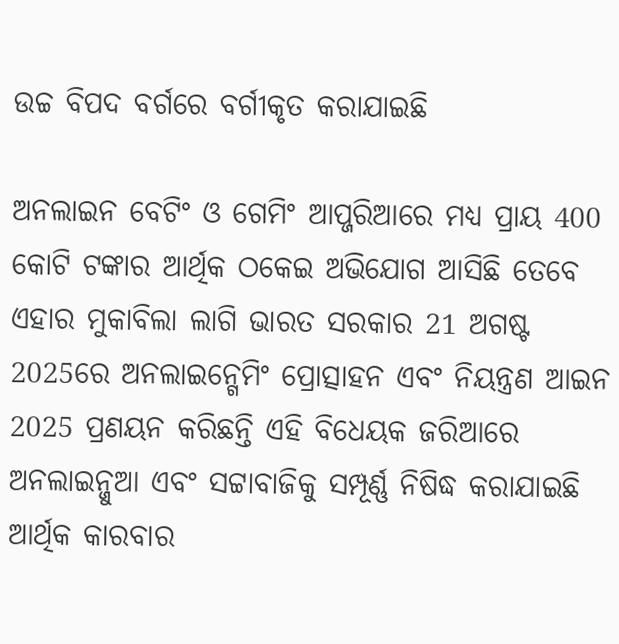ଉଚ୍ଚ ବିପଦ ବର୍ଗରେ ବର୍ଗୀକୃତ କରାଯାଇଛି

ଅନଲାଇନ ବେଟିଂ ଓ ଗେମିଂ ଆପ୍ଜରିଆରେ ମଧ୍ୟ ପ୍ରାୟ 400 କୋଟି ଟଙ୍କାର ଆର୍ଥିକ ଠକେଇ ଅଭିଯୋଗ ଆସିଛି ତେବେ ଏହାର ମୁକାବିଲା ଲାଗି ଭାରତ ସରକାର 21 ଅଗଷ୍ଟ 2025ରେ ଅନଲାଇନ୍ଗେମିଂ ପ୍ରୋତ୍ସାହନ ଏବଂ ନିୟନ୍ତ୍ରଣ ଆଇନ 2025 ପ୍ରଣୟନ କରିଛନ୍ତି ଏହି ବିଧେୟକ ଜରିଆରେ ଅନଲାଇନ୍ଜୁଆ ଏବଂ ସଟ୍ଟାବାଜିକୁ ସମ୍ପୂର୍ଣ୍ଣ ନିଷିଦ୍ଧ କରାଯାଇଛି ଆର୍ଥିକ କାରବାର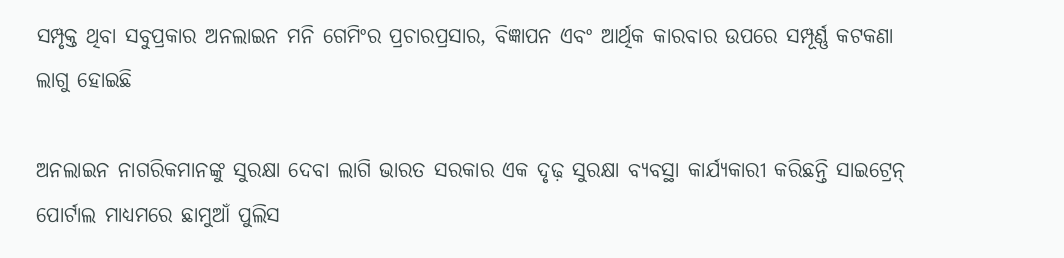ସମ୍ପୃକ୍ତ ଥିବା ସବୁପ୍ରକାର ଅନଲାଇନ ମନି ଗେମିଂର ପ୍ରଚାରପ୍ରସାର, ବିଜ୍ଞାପନ ଏବଂ ଆର୍ଥିକ କାରବାର ଉପରେ ସମ୍ପୂର୍ଣ୍ଣ କଟକଣା ଲାଗୁ ହୋଇଛି

ଅନଲାଇନ ନାଗରିକମାନଙ୍କୁ ସୁରକ୍ଷା ଦେବା ଲାଗି ଭାରତ ସରକାର ଏକ ଦୃଢ଼ ସୁରକ୍ଷା ବ୍ୟବସ୍ଥା କାର୍ଯ୍ୟକାରୀ କରିଛନ୍ତି ସାଇଟ୍ରେନ୍ ପୋର୍ଟାଲ ମାଧ୍ୟମରେ ଛାମୁଆଁ ପୁଲିସ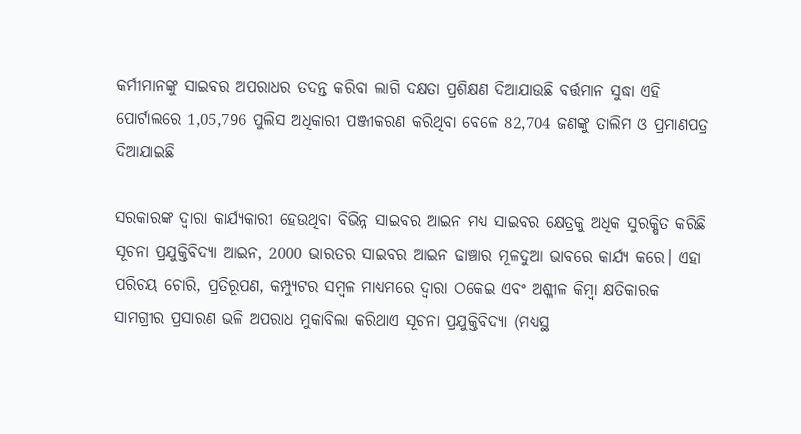କର୍ମୀମାନଙ୍କୁ ସାଇବର ଅପରାଧର ତଦନ୍ତ କରିବା ଲାଗି ଦକ୍ଷତା ପ୍ରଶିକ୍ଷଣ ଦିଆଯାଉଛି ବର୍ତ୍ତମାନ ସୁଦ୍ଧା ଏହି ପୋର୍ଟାଲରେ 1,05,796 ପୁଲିସ ଅଧିକାରୀ ପଞ୍ଜୀକରଣ କରିଥିବା ବେଳେ 82,704 ଜଣଙ୍କୁ ତାଲିମ ଓ ପ୍ରମାଣପତ୍ର ଦିଆଯାଇଛି

ସରକାରଙ୍କ ଦ୍ୱାରା କାର୍ଯ୍ୟକାରୀ ହେଉଥିବା ବିଭିନ୍ନ ସାଇବର ଆଇନ ମଧ୍ୟ ସାଇବର କ୍ଷେତ୍ରକୁ ଅଧିକ ସୁରକ୍ଷିତ କରିଛି ସୂଚନା ପ୍ରଯୁକ୍ତିବିଦ୍ୟା ଆଇନ, 2000 ଭାରତର ସାଇବର ଆଇନ ଢାଞ୍ଚାର ମୂଳଦୁଆ ଭାବରେ କାର୍ଯ୍ୟ କରେ। ଏହା ପରିଚୟ ଚୋରି, ପ୍ରତିରୂପଣ, କମ୍ପ୍ୟୁଟର ସମ୍ବଳ ମାଧ୍ୟମରେ ଦ୍ୱାରା ଠକେଇ ଏବଂ ଅଶ୍ଳୀଳ କିମ୍ବା କ୍ଷତିକାରକ ସାମଗ୍ରୀର ପ୍ରସାରଣ ଭଳି ଅପରାଧ ମୁକାବିଲା କରିଥାଏ ସୂଚନା ପ୍ରଯୁକ୍ତିବିଦ୍ୟା (ମଧ୍ୟସ୍ଥ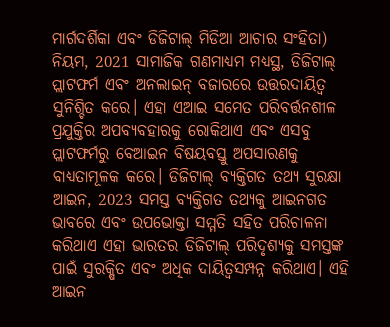ମାର୍ଗଦର୍ଶିକା ଏବଂ ଡିଜିଟାଲ୍ ମିଡିଆ ଆଚାର ସଂହିତା) ନିୟମ, 2021 ସାମାଜିକ ଗଣମାଧ୍ୟମ ମଧ୍ୟସ୍ଥ, ଡିଜିଟାଲ୍ ପ୍ଲାଟଫର୍ମ ଏବଂ ଅନଲାଇନ୍ ବଜାରରେ ଉତ୍ତରଦାୟିତ୍ୱ ସୁନିଶ୍ଚିତ କରେ। ଏହା ଏଆଇ ସମେତ ପରିବର୍ତ୍ତନଶୀଳ ପ୍ରଯୁକ୍ତିର ଅପବ୍ୟବହାରକୁ ରୋକିଥାଏ ଏବଂ ଏସବୁ ପ୍ଲାଟଫର୍ମରୁ ବେଆଇନ ବିଷୟବସ୍ତୁ ଅପସାରଣକୁ ବାଧ୍ୟତାମୂଳକ କରେ। ଡିଜିଟାଲ୍ ବ୍ୟକ୍ତିଗତ ତଥ୍ୟ ସୁରକ୍ଷା ଆଇନ, 2023 ସମସ୍ତ ବ୍ୟକ୍ତିଗତ ତଥ୍ୟକୁ ଆଇନଗତ ଭାବରେ ଏବଂ ଉପଭୋକ୍ତା ସମ୍ମତି ସହିତ ପରିଚାଳନା କରିଥାଏ ଏହା ଭାରତର ଡିଜିଟାଲ୍ ପରିଦୃଶ୍ୟକୁ ସମସ୍ତଙ୍କ ପାଇଁ ସୁରକ୍ଷିତ ଏବଂ ଅଧିକ ଦାୟିତ୍ୱସମ୍ପନ୍ନ କରିଥାଏ। ଏହି ଆଇନ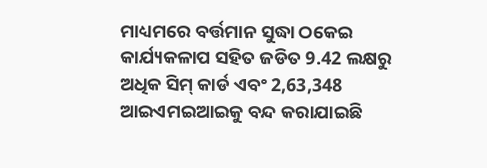ମାଧ୍ୟମରେ ବର୍ତ୍ତମାନ ସୁଦ୍ଧା ଠକେଇ କାର୍ଯ୍ୟକଳାପ ସହିତ ଜଡିତ 9.42 ଲକ୍ଷରୁ ଅଧିକ ସିମ୍ କାର୍ଡ ଏବଂ 2,63,348 ଆଇଏମଇଆଇକୁ ବନ୍ଦ କରାଯାଇଛି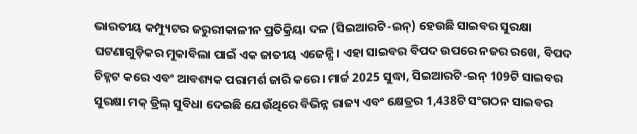ଭାରତୀୟ କମ୍ପ୍ୟୁଟର ଜରୁରୀକାଳୀନ ପ୍ରତିକ୍ରିୟା ଦଳ (ସିଇଆରଟି-ଇନ୍‌) ହେଉଛି ସାଇବର ସୁରକ୍ଷା ଘଟଣାଗୁଡ଼ିକର ମୁକାବିଲା ପାଇଁ ଏକ ଜାତୀୟ ଏଜେନ୍ସି। ଏହା ସାଇବର ବିପଦ ଉପରେ ନଜର ରଖେ, ବିପଦ ଚିହ୍ନଟ କରେ ଏବଂ ଆବଶ୍ୟକ ପରାମର୍ଶ ଜାରି କରେ। ମାର୍ଚ୍ଚ 2025 ସୁଦ୍ଧା, ସିଇଆରଟି-ଇନ୍‌ 109ଟି ସାଇବର ସୁରକ୍ଷା ମକ୍ ଡ୍ରିଲ୍ ସୁବିଧା ଦେଇଛି ଯେଉଁଥିରେ ବିଭିନ୍ନ ରାଜ୍ୟ ଏବଂ କ୍ଷେତ୍ରର 1,438ଟି ସଂଗଠନ ସାଇବର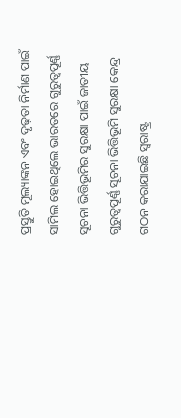ପ୍ରସ୍ତୁତି ମୂଲ୍ୟାଙ୍କନ ଏବଂ ଦୃଢ଼ତା ନିର୍ମାଣ ପାଇଁ ସାମିଲ ହୋଇଥିଲେ ଭାରତରେ ଗୁରୁତ୍ୱପୂର୍ଣ୍ଣ ସୂଚନା ଭିତ୍ତିଭୂମିର ସୁରକ୍ଷା ପାଇଁ ଜାତୀୟ ଗୁରୁତ୍ୱପୂର୍ଣ୍ଣ ସୂଚନା ଭିତ୍ତିଭୂମି ସୁରକ୍ଷା କେନ୍ଦ୍ର ଗଠନ କରାଯାଇଛି ସ୍ୱରାଷ୍ଟ୍ର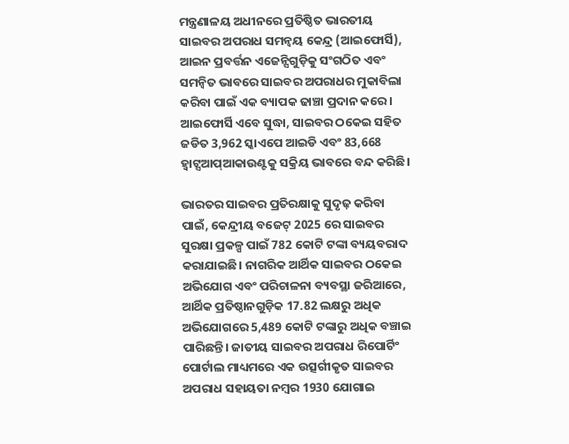ମନ୍ତ୍ରଣାଳୟ ଅଧୀନରେ ପ୍ରତିଷ୍ଠିତ ଭାରତୀୟ ସାଇବର ଅପରାଧ ସମନ୍ୱୟ କେନ୍ଦ୍ର (ଆଇଫୋର୍ସି), ଆଇନ ପ୍ରବର୍ତ୍ତନ ଏଜେନ୍ସିଗୁଡ଼ିକୁ ସଂଗଠିତ ଏବଂ ସମନ୍ୱିତ ଭାବରେ ସାଇବର ଅପରାଧର ମୁକାବିଲା କରିବା ପାଇଁ ଏକ ବ୍ୟାପକ ଢାଞ୍ଚା ପ୍ରଦାନ କରେ। ଆଇଫୋର୍ସି ଏବେ ସୁଦ୍ଧା, ସାଇବର ଠକେଇ ସହିତ ଜଡିତ 3,962 ସ୍କାଏପେ ଆଇଡି ଏବଂ 83,668 ହ୍ୱାଟ୍ସଆପ୍ଆକାଉଣ୍ଟକୁ ସକ୍ରିୟ ଭାବରେ ବନ୍ଦ କରିଛି।

ଭାରତର ସାଇବର ପ୍ରତିରକ୍ଷାକୁ ସୁଦୃଢ଼ କରିବା ପାଇଁ, କେନ୍ଦ୍ରୀୟ ବଜେଟ୍ 2025 ରେ ସାଇବର ସୁରକ୍ଷା ପ୍ରକଳ୍ପ ପାଇଁ 782 କୋଟି ଟଙ୍କା ବ୍ୟୟବରାଦ କରାଯାଇଛି। ନାଗରିକ ଆର୍ଥିକ ସାଇବର ଠକେଇ ଅଭିଯୋଗ ଏବଂ ପରିଚାଳନା ବ୍ୟବସ୍ଥା ଜରିଆରେ, ଆର୍ଥିକ ପ୍ରତିଷ୍ଠାନଗୁଡ଼ିକ 17.82 ଲକ୍ଷରୁ ଅଧିକ ଅଭିଯୋଗରେ 5,489 କୋଟି ଟଙ୍କାରୁ ଅଧିକ ବଞ୍ଚାଇ ପାରିଛନ୍ତି। ଜାତୀୟ ସାଇବର ଅପରାଧ ରିପୋର୍ଟିଂ ପୋର୍ଟାଲ ମାଧ୍ୟମରେ ଏକ ଉତ୍ସର୍ଗୀକୃତ ସାଇବର ଅପରାଧ ସହାୟତା ନମ୍ବର 1930 ଯୋଗାଇ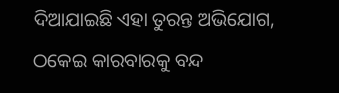ଦିଆଯାଇଛି ଏହା ତୁରନ୍ତ ଅଭିଯୋଗ, ଠକେଇ କାରବାରକୁ ବନ୍ଦ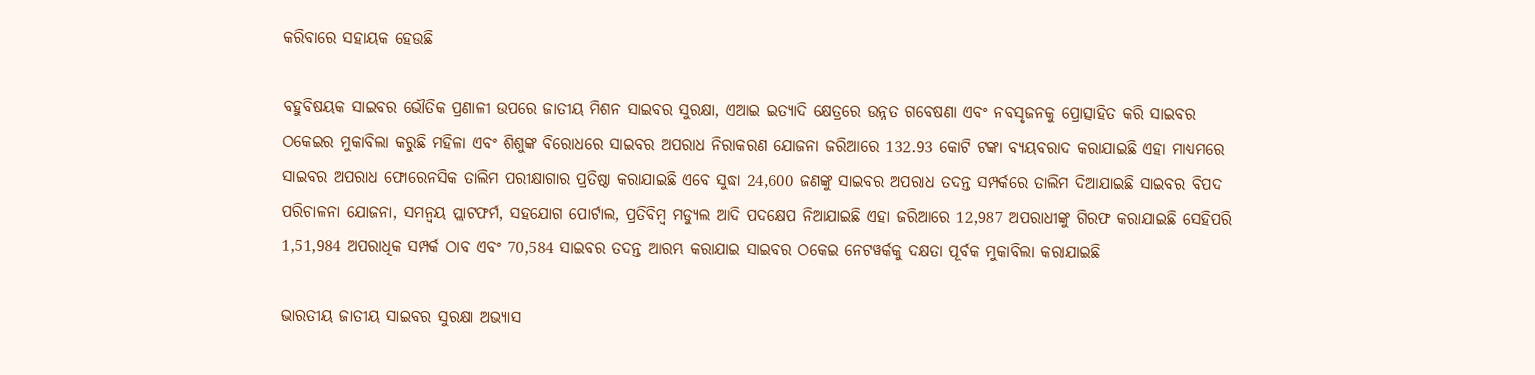କରିବାରେ ସହାୟକ ହେଉଛି

ବହୁବିଷୟକ ସାଇବର ଭୌତିକ ପ୍ରଣାଳୀ ଉପରେ ଜାତୀୟ ମିଶନ ସାଇବର ସୁରକ୍ଷା, ଏଆଇ ଇତ୍ୟାଦି କ୍ଷେତ୍ରରେ ଉନ୍ନତ ଗବେଷଣା ଏବଂ ନବସୃଜନକୁ ପ୍ରୋତ୍ସାହିତ କରି ସାଇବର ଠକେଇର ମୁକାବିଲା କରୁଛି ମହିଳା ଏବଂ ଶିଶୁଙ୍କ ବିରୋଧରେ ସାଇବର ଅପରାଧ ନିରାକରଣ ଯୋଜନା ଜରିଆରେ 132.93 କୋଟି ଟଙ୍କା ବ୍ୟୟବରାଦ କରାଯାଇଛି ଏହା ମାଧ୍ୟମରେ ସାଇବର ଅପରାଧ ଫୋରେନସିକ ତାଲିମ ପରୀକ୍ଷାଗାର ପ୍ରତିଷ୍ଠା କରାଯାଇଛି ଏବେ ସୁଦ୍ଧା 24,600 ଜଣଙ୍କୁ ସାଇବର ଅପରାଧ ତଦନ୍ତ ସମ୍ପର୍କରେ ତାଲିମ ଦିଆଯାଇଛି ସାଇବର ବିପଦ ପରିଚାଳନା ଯୋଜନା, ସମନ୍ୱୟ ପ୍ଲାଟଫର୍ମ, ସହଯୋଗ ପୋର୍ଟାଲ, ପ୍ରତିବିମ୍ବ ମଡ୍ୟୁଲ ଆଦି ପଦକ୍ଷେପ ନିଆଯାଇଛି ଏହା ଜରିଆରେ 12,987 ଅପରାଧୀଙ୍କୁ ଗିରଫ କରାଯାଇଛି ସେହିପରି 1,51,984 ଅପରାଧିକ ସମ୍ପର୍କ ଠାବ ଏବଂ 70,584 ସାଇବର ତଦନ୍ତ ଆରମ୍ଭ କରାଯାଇ ସାଇବର ଠକେଇ ନେଟୱର୍କକୁ ଦକ୍ଷତା ପୂର୍ବକ ମୁକାବିଲା କରାଯାଇଛି

ଭାରତୀୟ ଜାତୀୟ ସାଇବର ସୁରକ୍ଷା ଅଭ୍ୟାସ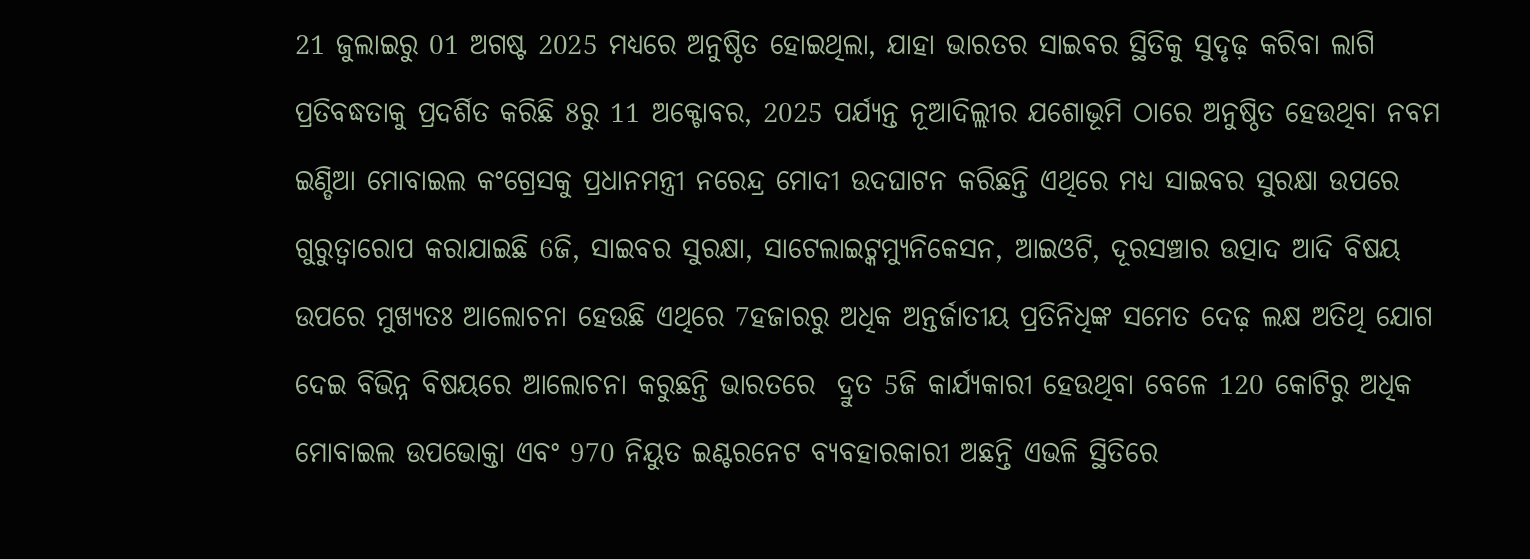21 ଜୁଲାଇରୁ 01 ଅଗଷ୍ଟ 2025 ମଧ୍ୟରେ ଅନୁଷ୍ଠିତ ହୋଇଥିଲା, ଯାହା ଭାରତର ସାଇବର ସ୍ଥିତିକୁ ସୁଦୃଢ଼ କରିବା ଲାଗି ପ୍ରତିବଦ୍ଧତାକୁ ପ୍ରଦର୍ଶିତ କରିଛି 8ରୁ 11 ଅକ୍ଟୋବର, 2025 ପର୍ଯ୍ୟନ୍ତ ନୂଆଦିଲ୍ଲୀର ଯଶୋଭୂମି ଠାରେ ଅନୁଷ୍ଠିତ ହେଉଥିବା ନବମ ଇଣ୍ଡିଆ ମୋବାଇଲ କଂଗ୍ରେସକୁ ପ୍ରଧାନମନ୍ତ୍ରୀ ନରେନ୍ଦ୍ର ମୋଦୀ ଉଦଘାଟନ କରିଛନ୍ତି ଏଥିରେ ମଧ୍ୟ ସାଇବର ସୁରକ୍ଷା ଉପରେ ଗୁରୁତ୍ୱାରୋପ କରାଯାଇଛି 6ଜି, ସାଇବର ସୁରକ୍ଷା, ସାଟେଲାଇଟ୍କମ୍ୟୁନିକେସନ, ଆଇଓଟି, ଦୂରସଞ୍ଚାର ଉତ୍ପାଦ ଆଦି ବିଷୟ ଉପରେ ମୁଖ୍ୟତଃ ଆଲୋଚନା ହେଉଛି ଏଥିରେ 7ହଜାରରୁ ଅଧିକ ଅନ୍ତର୍ଜାତୀୟ ପ୍ରତିନିଧିଙ୍କ ସମେତ ଦେଢ଼ ଲକ୍ଷ ଅତିଥି ଯୋଗ ଦେଇ ବିଭିନ୍ନ ବିଷୟରେ ଆଲୋଚନା କରୁଛନ୍ତି ଭାରତରେ  ଦ୍ରୁତ 5ଜି କାର୍ଯ୍ୟକାରୀ ହେଉଥିବା ବେଳେ 120 କୋଟିରୁ ଅଧିକ ମୋବାଇଲ ଉପଭୋକ୍ତା ଏବଂ 970 ନିୟୁତ ଇଣ୍ଟରନେଟ ବ୍ୟବହାରକାରୀ ଅଛନ୍ତି ଏଭଳି ସ୍ଥିତିରେ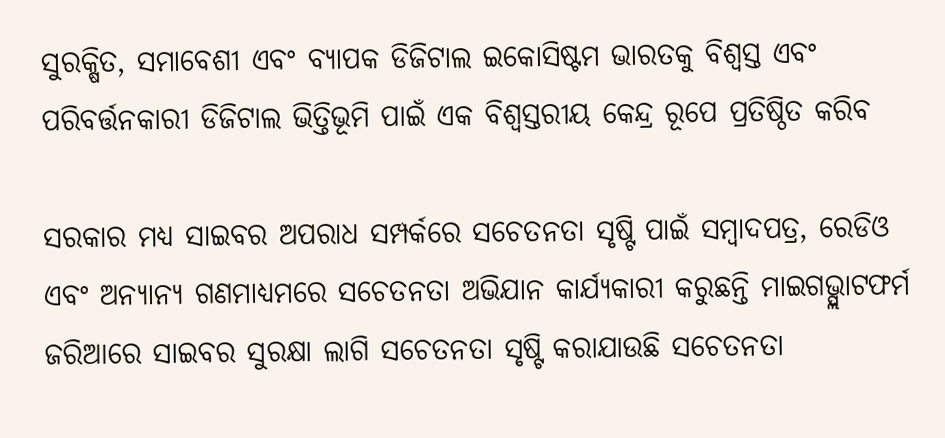ସୁରକ୍ଷିତ, ସମାବେଶୀ ଏବଂ ବ୍ୟାପକ ଡିଜିଟାଲ ଇକୋସିଷ୍ଟମ ଭାରତକୁ ବିଶ୍ୱସ୍ତ ଏବଂ ପରିବର୍ତ୍ତନକାରୀ ଡିଜିଟାଲ ଭିତ୍ତିଭୂମି ପାଇଁ ଏକ ବିଶ୍ୱସ୍ତରୀୟ କେନ୍ଦ୍ର ରୂପେ ପ୍ରତିଷ୍ଠିତ କରିବ

ସରକାର ମଧ୍ୟ ସାଇବର ଅପରାଧ ସମ୍ପର୍କରେ ସଚେତନତା ସୃଷ୍ଟି ପାଇଁ ସମ୍ବାଦପତ୍ର, ରେଡିଓ ଏବଂ ଅନ୍ୟାନ୍ୟ ଗଣମାଧ୍ୟମରେ ସଚେତନତା ଅଭିଯାନ କାର୍ଯ୍ୟକାରୀ କରୁଛନ୍ତି ମାଇଗଭ୍ପ୍ଲାଟଫର୍ମ ଜରିଆରେ ସାଇବର ସୁରକ୍ଷା ଲାଗି ସଚେତନତା ସୃଷ୍ଟି କରାଯାଉଛି ସଚେତନତା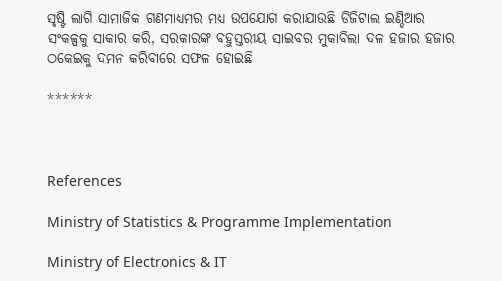ସୃଷ୍ଟି ଲାଗି ସାମାଜିକ ଗଣମାଧ୍ୟମର ମଧ୍ୟ ଉପଯୋଗ କରାଯାଉଛି ଡିଜିଟାଲ ଇଣ୍ଡିଆର ସଂକଳ୍ପକୁ ସାକାର କରି, ସରକାରଙ୍କ ବହୁସ୍ତରୀୟ ସାଇବର ମୁକାବିଲା ଦଳ ହଜାର ହଜାର ଠକେଇକୁ ଦମନ କରିବାରେ ସଫଳ ହୋଇଛି

******



References

Ministry of Statistics & Programme Implementation

Ministry of Electronics & IT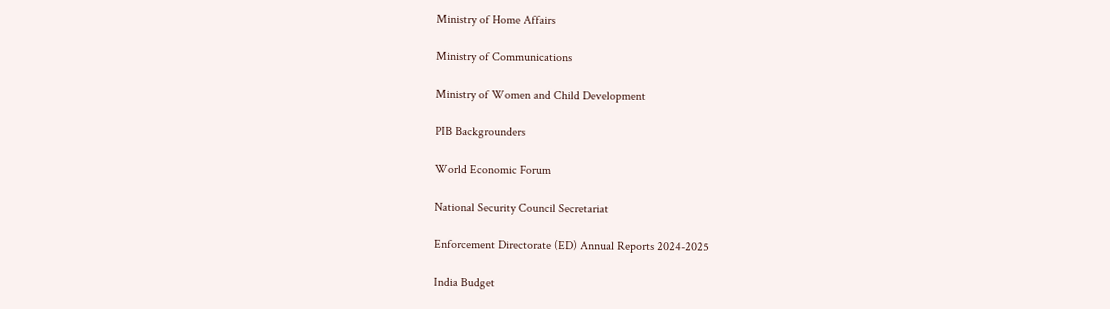Ministry of Home Affairs

Ministry of Communications

Ministry of Women and Child Development

PIB Backgrounders

World Economic Forum

National Security Council Secretariat

Enforcement Directorate (ED) Annual Reports 2024-2025

India Budget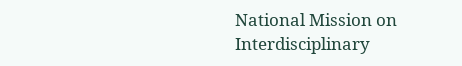National Mission on Interdisciplinary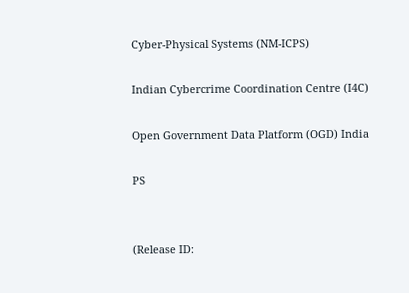Cyber-Physical Systems (NM-ICPS)

Indian Cybercrime Coordination Centre (I4C)

Open Government Data Platform (OGD) India

PS


(Release ID: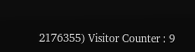2176355) Visitor Counter : 9